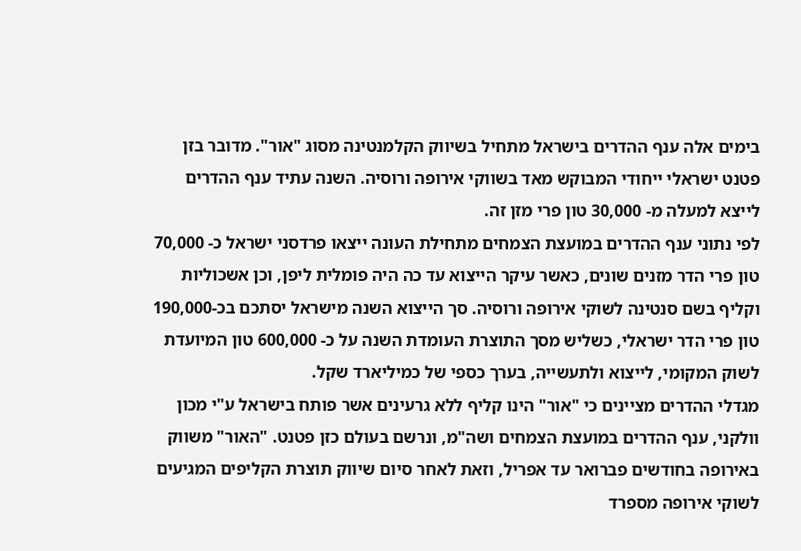בימים אלה ענף ההדרים בישראל מתחיל בשיווק הקלמנטינה מסוג "אור". מדובר בזן פטנט ישראלי ייחודי המבוקש מאד בשווקי אירופה ורוסיה. השנה עתיד ענף ההדרים לייצא למעלה מ- 30,000 טון פרי מזן זה.
לפי נתוני ענף ההדרים במועצת הצמחים מתחילת העונה ייצאו פרדסני ישראל כ- 70,000 טון פרי הדר מזנים שונים, כאשר עיקר הייצוא עד כה היה פומלית ליפן, וכן אשכוליות וקליף בשם סנטינה לשוקי אירופה ורוסיה. סך הייצוא השנה מישראל יסתכם בכ-190,000 טון פרי הדר ישראלי, כשליש מסך התוצרת העומדת השנה על כ- 600,000 טון המיועדת לשוק המקומי, לייצוא ולתעשייה, בערך כספי של כמיליארד שקל.
מגדלי ההדרים מציינים כי "אור" הינו קליף ללא גרעינים אשר פותח בישראל ע"י מכון וולקני, ענף ההדרים במועצת הצמחים ושה"מ, ונרשם בעולם כזן פטנט. "האור" משווק באירופה בחודשים פברואר עד אפריל, וזאת לאחר סיום שיווק תוצרת הקליפים המגיעים לשוקי אירופה מספרד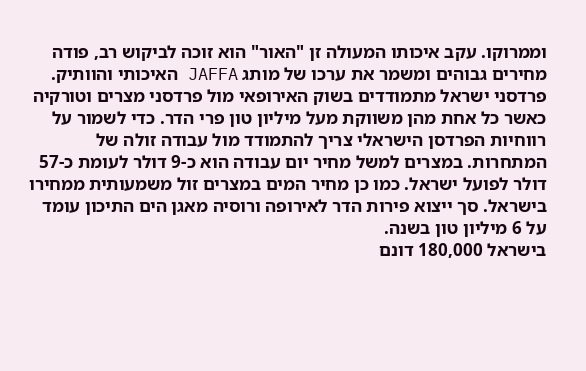וממרוקו. עקב איכותו המעולה זן "האור" הוא זוכה לביקוש רב, פודה מחירים גבוהים ומשמר את ערכו של מותג JAFFA האיכותי והוותיק.
פרדסני ישראל מתמודדים בשוק האירופאי מול פרדסני מצרים וטורקיה כאשר כל אחת מהן משווקת מעל מיליון טון פרי הדר. כדי לשמור על רווחיות הפרדסן הישראלי צריך להתמודד מול עבודה זולה של המתחרות. במצרים למשל מחיר יום עבודה הוא כ-9 דולר לעומת כ-57 דולר לפועל ישראל. כמו כן מחיר המים במצרים זול משמעותית ממחירו בישראל. סך ייצוא פירות הדר לאירופה ורוסיה מאגן הים התיכון עומד על 6 מיליון טון בשנה.
בישראל 180,000 דונם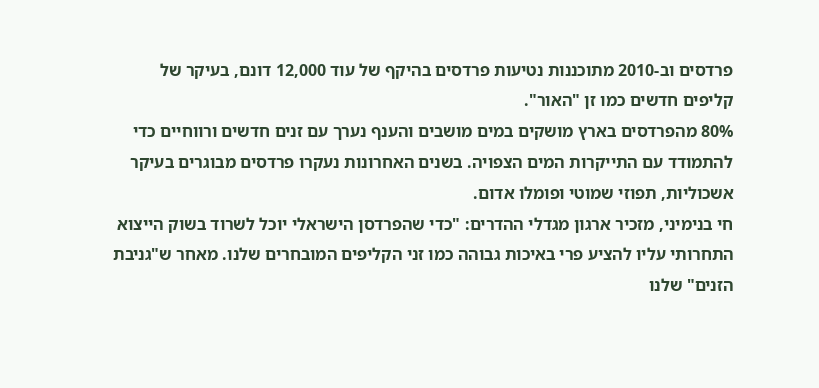פרדסים וב-2010 מתוכננות נטיעות פרדסים בהיקף של עוד 12,000 דונם, בעיקר של קליפים חדשים כמו זן "האור".
80% מהפרדסים בארץ מושקים במים מושבים והענף נערך עם זנים חדשים ורווחיים כדי להתמודד עם התייקרות המים הצפויה. בשנים האחרונות נעקרו פרדסים מבוגרים בעיקר אשכוליות, תפוזי שמוטי ופומלו אדום.
חי בנימיני, מזכיר ארגון מגדלי ההדרים: "כדי שהפרדסן הישראלי יוכל לשרוד בשוק הייצוא התחרותי עליו להציע פרי באיכות גבוהה כמו זני הקליפים המובחרים שלנו. מאחר ש"גניבת הזנים" שלנו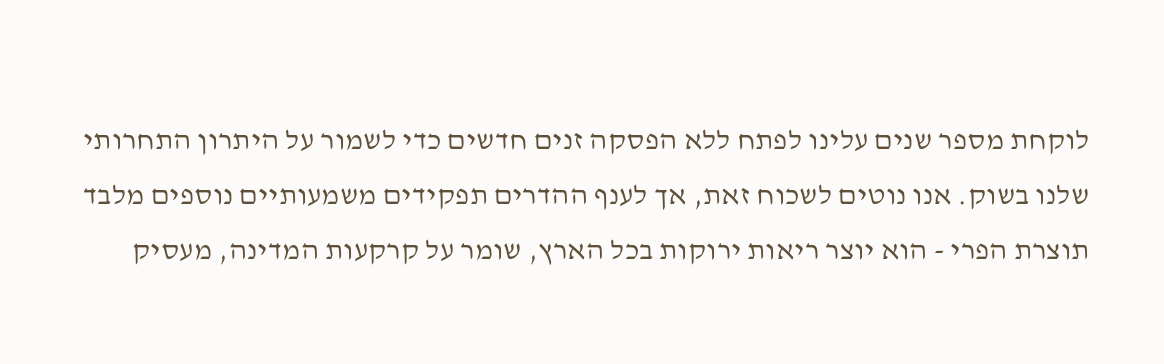לוקחת מספר שנים עלינו לפתח ללא הפסקה זנים חדשים כדי לשמור על היתרון התחרותי שלנו בשוק. אנו נוטים לשכוח זאת, אך לענף ההדרים תפקידים משמעותיים נוספים מלבד תוצרת הפרי - הוא יוצר ריאות ירוקות בכל הארץ, שומר על קרקעות המדינה, מעסיק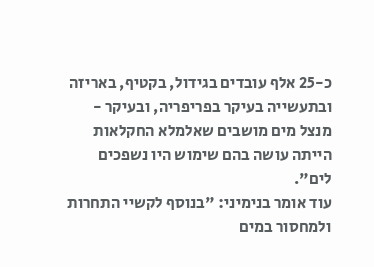כ-25 אלף עובדים בגידול, בקטיף, באריזה ובתעשייה בעיקר בפריפריה, ובעיקר - מנצל מים מושבים שאלמלא החקלאות הייתה עושה בהם שימוש היו נשפכים לים".
עוד אומר בנימיני: "בנוסף לקשיי התחרות ולמחסור במים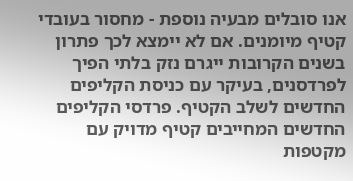אנו סובלים מבעיה נוספת - מחסור בעובדי קטיף מיומנים. אם לא יימצא לכך פתרון בשנים הקרובות ייגרם נזק בלתי הפיך לפרדסנים, בעיקר עם כניסת הקליפים החדשים לשלב הקטיף. פרדסי הקליפים החדשים המחייבים קטיף מדויק עם מקטפות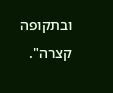ובתקופה קצרה".